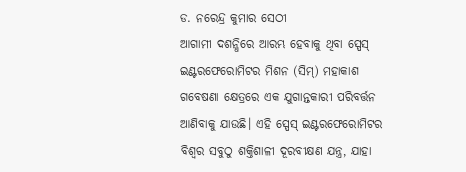ଡ. ନରେନ୍ଦ୍ର କୁମାର ସେଠୀ
ଆଗାମୀ ଦଶନ୍ଧିରେ ଆରମ୍ଭ ହେବାକୁ ଥିବା ସ୍ପେସ୍ ଇଣ୍ଟରଫେରୋମିଟର ମିଶନ (ସିମ୍) ମହାକାଶ ଗବେଷଣା କ୍ଷେତ୍ରରେ ଏକ ଯୁଗାନ୍ତକାରୀ ପରିବର୍ତ୍ତନ ଆଣିବାକୁ ଯାଉଛି। ଏହି ସ୍ପେସ୍ ଇଣ୍ଟରଫେରୋମିଟର ବିଶ୍ୱର ସବୁଠୁ ଶକ୍ତିଶାଳୀ ଦୂରବୀକ୍ଷଣ ଯନ୍ତ୍ର, ଯାହା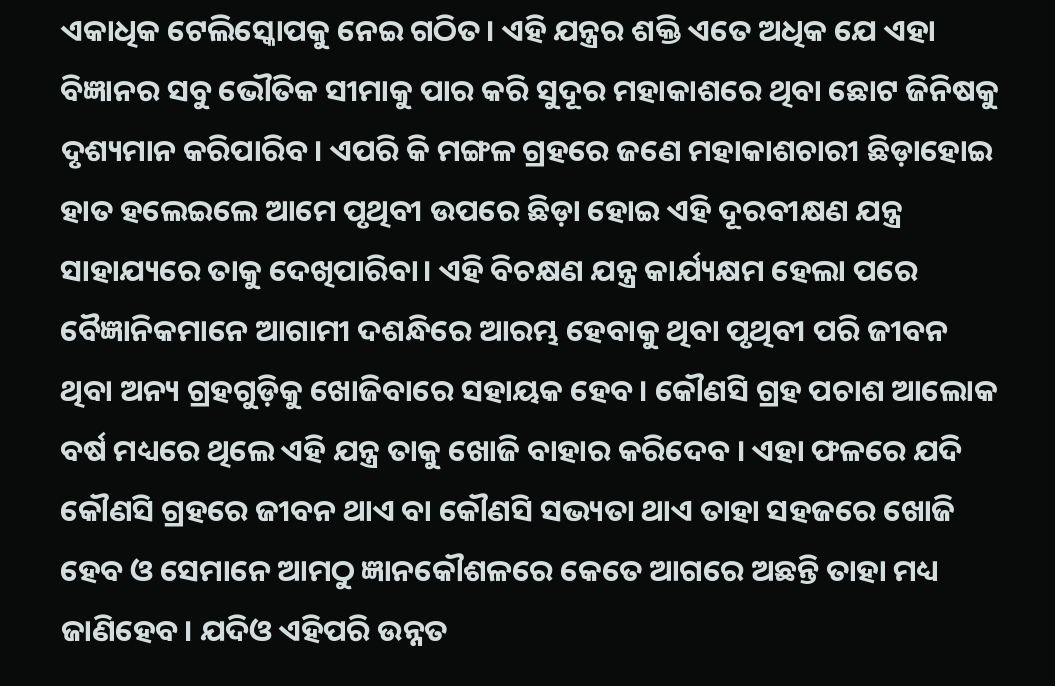ଏକାଧିକ ଟେଲିସ୍କୋପକୁ ନେଇ ଗଠିତ। ଏହି ଯନ୍ତ୍ରର ଶକ୍ତି ଏତେ ଅଧିକ ଯେ ଏହା ବିଜ୍ଞାନର ସବୁ ଭୌତିକ ସୀମାକୁ ପାର କରି ସୁଦୂର ମହାକାଶରେ ଥିବା ଛୋଟ ଜିନିଷକୁ ଦୃଶ୍ୟମାନ କରିପାରିବ। ଏପରି କି ମଙ୍ଗଳ ଗ୍ରହରେ ଜଣେ ମହାକାଶଚାରୀ ଛିଡ଼ାହୋଇ ହାତ ହଲେଇଲେ ଆମେ ପୃଥିବୀ ଉପରେ ଛିଡ଼ା ହୋଇ ଏହି ଦୂରବୀକ୍ଷଣ ଯନ୍ତ୍ର ସାହାଯ୍ୟରେ ତାକୁ ଦେଖିପାରିବା। ଏହି ବିଚକ୍ଷଣ ଯନ୍ତ୍ର କାର୍ଯ୍ୟକ୍ଷମ ହେଲା ପରେ ବୈଜ୍ଞାନିକମାନେ ଆଗାମୀ ଦଶନ୍ଧିରେ ଆରମ୍ଭ ହେବାକୁ ଥିବା ପୃଥିବୀ ପରି ଜୀବନ ଥିବା ଅନ୍ୟ ଗ୍ରହଗୁଡ଼ିକୁ ଖୋଜିବାରେ ସହାୟକ ହେବ। କୌଣସି ଗ୍ରହ ପଚାଶ ଆଲୋକ ବର୍ଷ ମଧ୍ୟରେ ଥିଲେ ଏହି ଯନ୍ତ୍ର ତାକୁ ଖୋଜି ବାହାର କରିଦେବ । ଏହା ଫଳରେ ଯଦି କୌଣସି ଗ୍ରହରେ ଜୀବନ ଥାଏ ବା କୌଣସି ସଭ୍ୟତା ଥାଏ ତାହା ସହଜରେ ଖୋଜି ହେବ ଓ ସେମାନେ ଆମଠୁ ଜ୍ଞାନକୌଶଳରେ କେତେ ଆଗରେ ଅଛନ୍ତି ତାହା ମଧ୍ୟ ଜାଣିହେବ। ଯଦିଓ ଏହିପରି ଉନ୍ନତ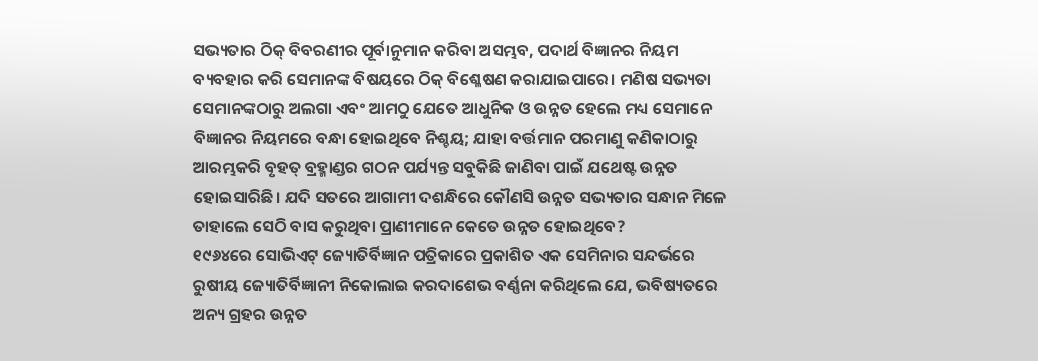ସଭ୍ୟତାର ଠିକ୍ ବିବରଣୀର ପୂର୍ବାନୁମାନ କରିବା ଅସମ୍ଭବ, ପଦାର୍ଥ ବିଜ୍ଞାନର ନିୟମ ବ୍ୟବହାର କରି ସେମାନଙ୍କ ବିଷୟରେ ଠିକ୍ ବିଶ୍ଳେଷଣ କରାଯାଇପାରେ। ମଣିଷ ସଭ୍ୟତା ସେମାନଙ୍କଠାରୁ ଅଲଗା ଏବଂ ଆମଠୁ ଯେତେ ଆଧୁନିକ ଓ ଉନ୍ନତ ହେଲେ ମଧ୍ୟ ସେମାନେ ବିଜ୍ଞାନର ନିୟମରେ ବନ୍ଧା ହୋଇଥିବେ ନିଶ୍ଚୟ; ଯାହା ବର୍ତ୍ତମାନ ପରମାଣୁ କଣିକାଠାରୁ ଆରମ୍ଭକରି ବୃହତ୍ ବ୍ରହ୍ମାଣ୍ଡର ଗଠନ ପର୍ଯ୍ୟନ୍ତ ସବୁକିଛି ଜାଣିବା ପାଇଁ ଯଥେଷ୍ଟ ଉନ୍ନତ ହୋଇସାରିଛି। ଯଦି ସତରେ ଆଗାମୀ ଦଶନ୍ଧିରେ କୌଣସି ଉନ୍ନତ ସଭ୍ୟତାର ସନ୍ଧାନ ମିଳେ ତାହାଲେ ସେଠି ବାସ କରୁଥିବା ପ୍ରାଣୀମାନେ କେତେ ଉନ୍ନତ ହୋଇଥିବେ?
୧୯୬୪ରେ ସୋଭିଏଟ୍ ଜ୍ୟୋତିର୍ବିଜ୍ଞାନ ପତ୍ରିକାରେ ପ୍ରକାଶିତ ଏକ ସେମିନାର ସନ୍ଦର୍ଭରେ ରୁଷୀୟ ଜ୍ୟୋତିର୍ବିଜ୍ଞାନୀ ନିକୋଲାଇ କରଦାଶେଭ ବର୍ଣ୍ଣନା କରିଥିଲେ ଯେ, ଭବିଷ୍ୟତରେ ଅନ୍ୟ ଗ୍ରହର ଉନ୍ନତ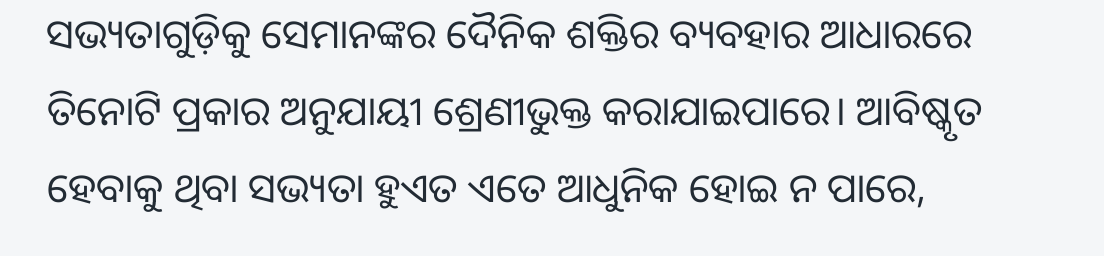ସଭ୍ୟତାଗୁଡ଼ିକୁ ସେମାନଙ୍କର ଦୈନିକ ଶକ୍ତିର ବ୍ୟବହାର ଆଧାରରେ ତିନୋଟି ପ୍ରକାର ଅନୁଯାୟୀ ଶ୍ରେଣୀଭୁକ୍ତ କରାଯାଇପାରେ। ଆବିଷ୍କୃତ ହେବାକୁ ଥିବା ସଭ୍ୟତା ହୁଏତ ଏତେ ଆଧୁନିକ ହୋଇ ନ ପାରେ,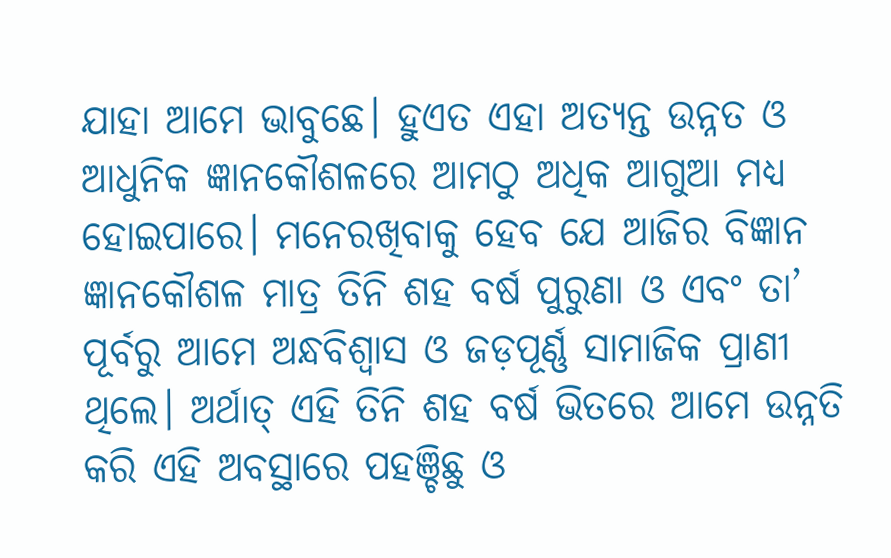ଯାହା ଆମେ ଭାବୁଛେ। ହୁଏତ ଏହା ଅତ୍ୟନ୍ତ ଉନ୍ନତ ଓ ଆଧୁନିକ ଜ୍ଞାନକୌଶଳରେ ଆମଠୁ ଅଧିକ ଆଗୁଆ ମଧ୍ୟ ହୋଇପାରେ। ମନେରଖିବାକୁ ହେବ ଯେ ଆଜିର ବିଜ୍ଞାନ ଜ୍ଞାନକୌଶଳ ମାତ୍ର ତିନି ଶହ ବର୍ଷ ପୁରୁଣା ଓ ଏବଂ ତା’ ପୂର୍ବରୁ ଆମେ ଅନ୍ଧବିଶ୍ୱାସ ଓ ଜଡ଼ପୂର୍ଣ୍ଣ ସାମାଜିକ ପ୍ରାଣୀ ଥିଲେ। ଅର୍ଥାତ୍ ଏହି ତିନି ଶହ ବର୍ଷ ଭିତରେ ଆମେ ଉନ୍ନତି କରି ଏହି ଅବସ୍ଥାରେ ପହଞ୍ଚିଛୁ ଓ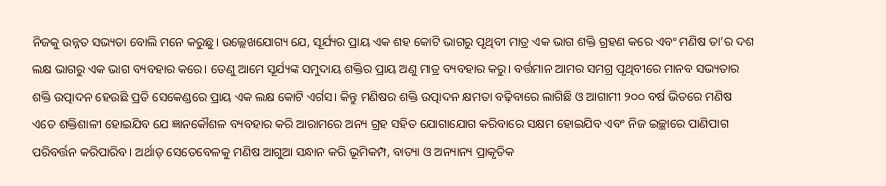ନିଜକୁ ଉନ୍ନତ ସଭ୍ୟତା ବୋଲି ମନେ କରୁଛୁ। ଉଲ୍ଲେଖଯୋଗ୍ୟ ଯେ, ସୂର୍ଯ୍ୟର ପ୍ରାୟ ଏକ ଶହ କୋଟି ଭାଗରୁ ପୃଥିବୀ ମାତ୍ର ଏକ ଭାଗ ଶକ୍ତି ଗ୍ରହଣ କରେ ଏବଂ ମଣିଷ ତା’ର ଦଶ ଲକ୍ଷ ଭାଗରୁ ଏକ ଭାଗ ବ୍ୟବହାର କରେ। ତେଣୁ ଆମେ ସୂର୍ଯ୍ୟଙ୍କ ସମୁଦାୟ ଶକ୍ତିର ପ୍ରାୟ ଅଣୁ ମାତ୍ର ବ୍ୟବହାର କରୁ। ବର୍ତ୍ତମାନ ଆମର ସମଗ୍ର ପୃଥିବୀରେ ମାନବ ସଭ୍ୟତାର ଶକ୍ତି ଉତ୍ପାଦନ ହେଉଛି ପ୍ରତି ସେକେଣ୍ଡରେ ପ୍ରାୟ ଏକ ଲକ୍ଷ କୋଟି ଏର୍ଗସ। କିନ୍ତୁ ମଣିଷର ଶକ୍ତି ଉତ୍ପାଦନ କ୍ଷମତା ବଢ଼ିବାରେ ଲାଗିଛି ଓ ଆଗାମୀ ୨୦୦ ବର୍ଷ ଭିତରେ ମଣିଷ ଏତେ ଶକ୍ତିଶାଳୀ ହୋଇଯିବ ଯେ ଜ୍ଞାନକୌଶଳ ବ୍ୟବହାର କରି ଆରାମରେ ଅନ୍ୟ ଗ୍ରହ ସହିତ ଯୋଗାଯୋଗ କରିବାରେ ସକ୍ଷମ ହୋଇଯିବ ଏବଂ ନିଜ ଇଚ୍ଛାରେ ପାଣିପାଗ ପରିବର୍ତ୍ତନ କରିପାରିବ। ଅର୍ଥାତ୍ ସେତେବେଳକୁ ମଣିଷ ଆଗୁଆ ସନ୍ଧାନ କରି ଭୂମିକମ୍ପ, ବାତ୍ୟା ଓ ଅନ୍ୟାନ୍ୟ ପ୍ରାକୃତିକ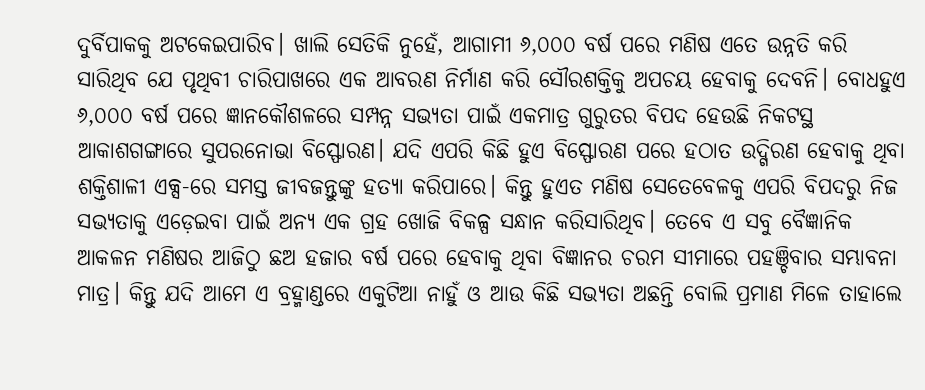ଦୁର୍ବିପାକକୁ ଅଟକେଇପାରିବ। ଖାଲି ସେତିକି ନୁହେଁ, ଆଗାମୀ ୬,୦୦୦ ବର୍ଷ ପରେ ମଣିଷ ଏତେ ଉନ୍ନତି କରି ସାରିଥିବ ଯେ ପୃଥିବୀ ଚାରିପାଖରେ ଏକ ଆବରଣ ନିର୍ମାଣ କରି ସୌରଶକ୍ତିକୁ ଅପଚୟ ହେବାକୁ ଦେବନି। ବୋଧହୁଏ ୬,୦୦୦ ବର୍ଷ ପରେ ଜ୍ଞାନକୌଶଳରେ ସମ୍ପନ୍ନ ସଭ୍ୟତା ପାଇଁ ଏକମାତ୍ର ଗୁରୁତର ବିପଦ ହେଉଛି ନିକଟସ୍ଥ ଆକାଶଗଙ୍ଗାରେ ସୁପରନୋଭା ବିସ୍ଫୋରଣ। ଯଦି ଏପରି କିଛି ହୁଏ ବିସ୍ଫୋରଣ ପରେ ହଠାତ ଉଦ୍ଗିରଣ ହେବାକୁ ଥିବା ଶକ୍ତିଶାଳୀ ଏକ୍ସ-ରେ ସମସ୍ତ ଜୀବଜନ୍ତୁଙ୍କୁ ହତ୍ୟା କରିପାରେ। କିନ୍ତୁ ହୁଏତ ମଣିଷ ସେତେବେଳକୁ ଏପରି ବିପଦରୁ ନିଜ ସଭ୍ୟତାକୁ ଏଡ଼େଇବା ପାଇଁ ଅନ୍ୟ ଏକ ଗ୍ରହ ଖୋଜି ବିକଳ୍ପ ସନ୍ଧାନ କରିସାରିଥିବ। ତେବେ ଏ ସବୁ ବୈଜ୍ଞାନିକ ଆକଳନ ମଣିଷର ଆଜିଠୁ ଛଅ ହଜାର ବର୍ଷ ପରେ ହେବାକୁ ଥିବା ବିଜ୍ଞାନର ଚରମ ସୀମାରେ ପହଞ୍ଚିବାର ସମ୍ଭାବନା ମାତ୍ର। କିନ୍ତୁ ଯଦି ଆମେ ଏ ବ୍ରହ୍ମାଣ୍ଡରେ ଏକୁଟିଆ ନାହୁଁ ଓ ଆଉ କିଛି ସଭ୍ୟତା ଅଛନ୍ତି ବୋଲି ପ୍ରମାଣ ମିଳେ ତାହାଲେ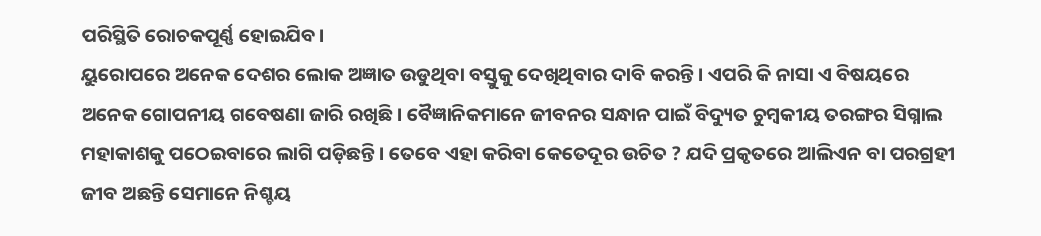ପରିସ୍ଥିତି ରୋଚକପୂର୍ଣ୍ଣ ହୋଇଯିବ।
ୟୁରୋପରେ ଅନେକ ଦେଶର ଲୋକ ଅଜ୍ଞାତ ଉଡୁଥିବା ବସ୍ତୁକୁ ଦେଖିଥିବାର ଦାବି କରନ୍ତି। ଏପରି କି ନାସା ଏ ବିଷୟରେ ଅନେକ ଗୋପନୀୟ ଗବେଷଣା ଜାରି ରଖିଛି। ବୈଜ୍ଞାନିକମାନେ ଜୀବନର ସନ୍ଧାନ ପାଇଁ ବିଦ୍ୟୁତ ଚୁମ୍ବକୀୟ ତରଙ୍ଗର ସିଗ୍ନାଲ ମହାକାଶକୁ ପଠେଇବାରେ ଲାଗି ପଡ଼ିଛନ୍ତି। ତେବେ ଏହା କରିବା କେତେଦୂର ଉଚିତ ? ଯଦି ପ୍ରକୃତରେ ଆଲିଏନ ବା ପରଗ୍ରହୀ ଜୀବ ଅଛନ୍ତି ସେମାନେ ନିଶ୍ଚୟ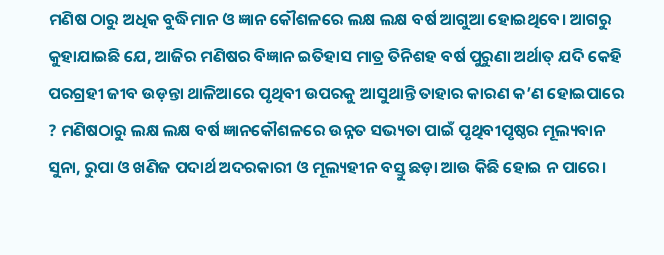ମଣିଷ ଠାରୁ ଅଧିକ ବୁଦ୍ଧିମାନ ଓ ଜ୍ଞାନ କୌଶଳରେ ଲକ୍ଷ ଲକ୍ଷ ବର୍ଷ ଆଗୁଆ ହୋଇଥିବେ। ଆଗରୁ କୁହାଯାଇଛି ଯେ, ଆଜିର ମଣିଷର ବିଜ୍ଞାନ ଇତିହାସ ମାତ୍ର ତିନିଶହ ବର୍ଷ ପୁରୁଣା ଅର୍ଥାତ୍ ଯଦି କେହି ପରଗ୍ରହୀ ଜୀବ ଉଡ଼ନ୍ତା ଥାଳିଆରେ ପୃଥିବୀ ଉପରକୁ ଆସୁଥାନ୍ତି ତାହାର କାରଣ କ’ଣ ହୋଇପାରେ ? ମଣିଷଠାରୁ ଲକ୍ଷ ଲକ୍ଷ ବର୍ଷ ଜ୍ଞାନକୌଶଳରେ ଉନ୍ନତ ସଭ୍ୟତା ପାଇଁ ପୃଥିବୀପୃଷ୍ଠର ମୂଲ୍ୟବାନ ସୁନା, ରୁପା ଓ ଖଣିଜ ପଦାର୍ଥ ଅଦରକାରୀ ଓ ମୂଲ୍ୟହୀନ ବସ୍ତୁ ଛଡ଼ା ଆଉ କିଛି ହୋଇ ନ ପାରେ।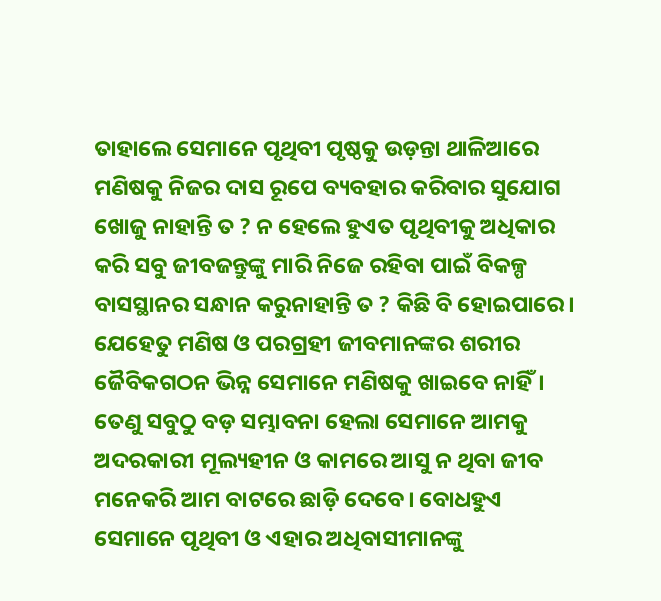ତାହାଲେ ସେମାନେ ପୃଥିବୀ ପୃଷ୍ଠକୁ ଉଡ଼ନ୍ତା ଥାଳିଆରେ ମଣିଷକୁ ନିଜର ଦାସ ରୂପେ ବ୍ୟବହାର କରିବାର ସୁଯୋଗ ଖୋଜୁ ନାହାନ୍ତି ତ ? ନ ହେଲେ ହୁଏତ ପୃଥିବୀକୁ ଅଧିକାର କରି ସବୁ ଜୀବଜନ୍ତୁଙ୍କୁ ମାରି ନିଜେ ରହିବା ପାଇଁ ବିକଳ୍ପ ବାସସ୍ଥାନର ସନ୍ଧାନ କରୁନାହାନ୍ତି ତ ? କିଛି ବି ହୋଇପାରେ। ଯେହେତୁ ମଣିଷ ଓ ପରଗ୍ରହୀ ଜୀବମାନଙ୍କର ଶରୀର ଜୈବିକଗଠନ ଭିନ୍ନ ସେମାନେ ମଣିଷକୁ ଖାଇବେ ନାହିଁ। ତେଣୁ ସବୁଠୁ ବଡ଼ ସମ୍ଭାବନା ହେଲା ସେମାନେ ଆମକୁ ଅଦରକାରୀ ମୂଲ୍ୟହୀନ ଓ କାମରେ ଆସୁ ନ ଥିବା ଜୀବ ମନେକରି ଆମ ବାଟରେ ଛାଡ଼ି ଦେବେ। ବୋଧହୁଏ ସେମାନେ ପୃଥିବୀ ଓ ଏହାର ଅଧିବାସୀମାନଙ୍କୁ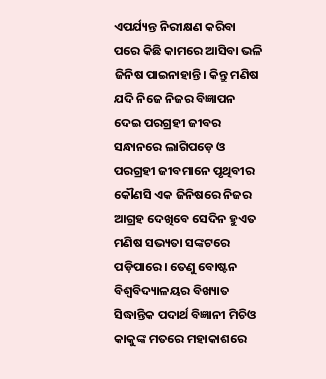ଏପର୍ଯ୍ୟନ୍ତ ନିରୀକ୍ଷଣ କରିବା ପରେ କିଛି କାମରେ ଆସିବା ଭଳି ଜିନିଷ ପାଇନାହାନ୍ତି। କିନ୍ତୁ ମଣିଷ ଯଦି ନିଜେ ନିଜର ବିଜ୍ଞାପନ ଦେଇ ପରଗ୍ରହୀ ଜୀବର ସନ୍ଧାନରେ ଲାଗିପଡ଼େ ଓ ପରଗ୍ରହୀ ଜୀବମାନେ ପୃଥିବୀର କୌଣସି ଏକ ଜିନିଷରେ ନିଜର ଆଗ୍ରହ ଦେଖିବେ ସେଦିନ ହୁଏତ ମଣିଷ ସଭ୍ୟତା ସଙ୍କଟରେ ପଡ଼ିପାରେ। ତେଣୁ ବୋଷ୍ଟନ ବିଶ୍ୱବିଦ୍ୟାଳୟର ବିଖ୍ୟାତ ସିଦ୍ଧାନ୍ତିକ ପଦାର୍ଥ ବିଜ୍ଞାନୀ ମିଚିଓ କାକୁଙ୍କ ମତରେ ମହାକାଶରେ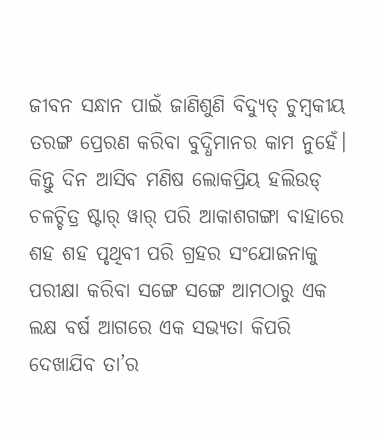ଜୀବନ ସନ୍ଧାନ ପାଇଁ ଜାଣିଶୁଣି ବିଦ୍ୟୁତ୍ ଚୁମ୍ବକୀୟ ତରଙ୍ଗ ପ୍ରେରଣ କରିବା ବୁଦ୍ଧିମାନର କାମ ନୁହେଁ। କିନ୍ତୁ ଦିନ ଆସିବ ମଣିଷ ଲୋକପ୍ରିୟ ହଲିଉଡ୍ ଚଳଚ୍ଚିତ୍ର ଷ୍ଟାର୍ ୱାର୍ ପରି ଆକାଶଗଙ୍ଗା ବାହାରେ ଶହ ଶହ ପୃଥିବୀ ପରି ଗ୍ରହର ସଂଯୋଜନାକୁ ପରୀକ୍ଷା କରିବା ସଙ୍ଗେ ସଙ୍ଗେ ଆମଠାରୁ ଏକ ଲକ୍ଷ ବର୍ଷ ଆଗରେ ଏକ ସଭ୍ୟତା କିପରି ଦେଖାଯିବ ତା’ର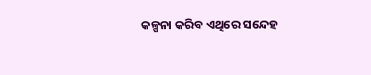କଳ୍ପନା କରିବ ଏଥିରେ ସନ୍ଦେହ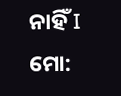ନାହିଁ I
ମୋ: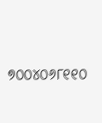୭୦୦୪୦୬୮୧୧୦